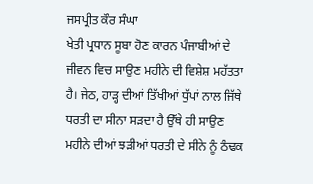ਜਸਪ੍ਰੀਤ ਕੌਰ ਸੰਘਾ
ਖੇਤੀ ਪ੍ਰਧਾਨ ਸੂਬਾ ਹੋਣ ਕਾਰਨ ਪੰਜਾਬੀਆਂ ਦੇ ਜੀਵਨ ਵਿਚ ਸਾਉਣ ਮਹੀਨੇ ਦੀ ਵਿਸ਼ੇਸ਼ ਮਹੱਤਤਾ ਹੈ। ਜੇਠ, ਹਾੜ੍ਹ ਦੀਆਂ ਤਿੱਖੀਆਂ ਧੁੱਪਾਂ ਨਾਲ ਜਿੱਥੇ ਧਰਤੀ ਦਾ ਸੀਨਾ ਸੜਦਾ ਹੈ ਉੱਥੇ ਹੀ ਸਾਉਣ ਮਹੀਨੇ ਦੀਆਂ ਝੜੀਆਂ ਧਰਤੀ ਦੇ ਸੀਨੇ ਨੂੰ ਠੰਢਕ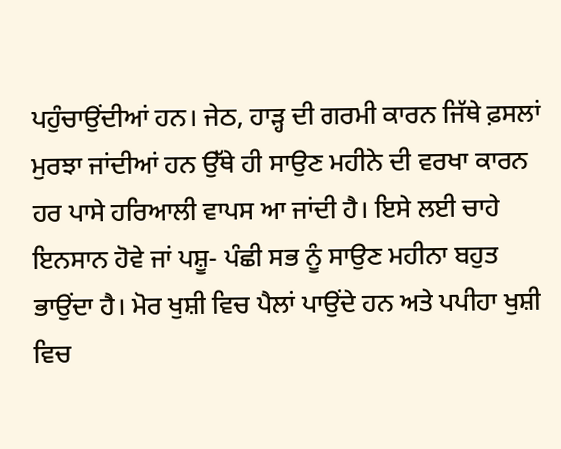ਪਹੁੰਚਾਉਂਦੀਆਂ ਹਨ। ਜੇਠ, ਹਾੜ੍ਹ ਦੀ ਗਰਮੀ ਕਾਰਨ ਜਿੱਥੇ ਫ਼ਸਲਾਂ ਮੁਰਝਾ ਜਾਂਦੀਆਂ ਹਨ ਉੱਥੇ ਹੀ ਸਾਉਣ ਮਹੀਨੇ ਦੀ ਵਰਖਾ ਕਾਰਨ ਹਰ ਪਾਸੇ ਹਰਿਆਲੀ ਵਾਪਸ ਆ ਜਾਂਦੀ ਹੈ। ਇਸੇ ਲਈ ਚਾਹੇ ਇਨਸਾਨ ਹੋਵੇ ਜਾਂ ਪਸ਼ੂ- ਪੰਛੀ ਸਭ ਨੂੰ ਸਾਉਣ ਮਹੀਨਾ ਬਹੁਤ ਭਾਉਂਦਾ ਹੈ। ਮੋਰ ਖੁਸ਼ੀ ਵਿਚ ਪੈਲਾਂ ਪਾਉਂਦੇ ਹਨ ਅਤੇ ਪਪੀਹਾ ਖੁਸ਼ੀ ਵਿਚ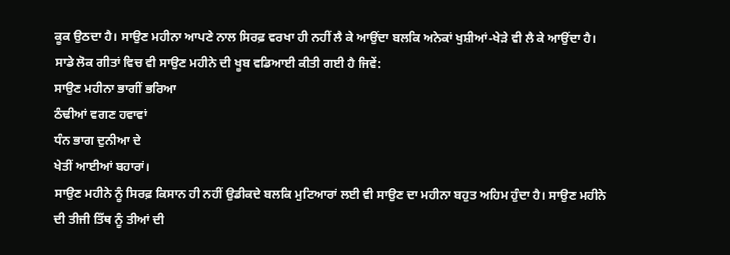ਕੂਕ ਉਠਦਾ ਹੈ। ਸਾਉਣ ਮਹੀਨਾ ਆਪਣੇ ਨਾਲ ਸਿਰਫ਼ ਵਰਖਾ ਹੀ ਨਹੀਂ ਲੈ ਕੇ ਆਉਂਦਾ ਬਲਕਿ ਅਨੇਕਾਂ ਖੁਸ਼ੀਆਂ-ਖੇੜੇ ਵੀ ਲੈ ਕੇ ਆਉਂਦਾ ਹੈ। ਸਾਡੇ ਲੋਕ ਗੀਤਾਂ ਵਿਚ ਵੀ ਸਾਉਣ ਮਹੀਨੇ ਦੀ ਖੂਬ ਵਡਿਆਈ ਕੀਤੀ ਗਈ ਹੈ ਜਿਵੇਂ:
ਸਾਉਣ ਮਹੀਨਾ ਭਾਗੀਂ ਭਰਿਆ
ਠੰਢੀਆਂ ਵਗਣ ਹਵਾਵਾਂ
ਧੰਨ ਭਾਗ ਦੁਨੀਆ ਦੇ
ਖੇਤੀਂ ਆਈਆਂ ਬਹਾਰਾਂ।
ਸਾਉਣ ਮਹੀਨੇ ਨੂੰ ਸਿਰਫ਼ ਕਿਸਾਨ ਹੀ ਨਹੀਂ ਉਡੀਕਦੇ ਬਲਕਿ ਮੁਟਿਆਰਾਂ ਲਈ ਵੀ ਸਾਉਣ ਦਾ ਮਹੀਨਾ ਬਹੁਤ ਅਹਿਮ ਹੁੰਦਾ ਹੈ। ਸਾਉਣ ਮਹੀਨੇ ਦੀ ਤੀਜੀ ਤਿੱਥ ਨੂੰ ਤੀਆਂ ਦੀ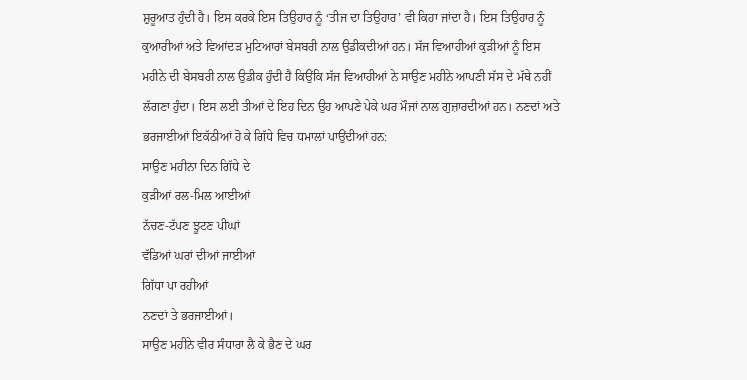ਸ਼ੁਰੂਆਤ ਹੁੰਦੀ ਹੈ। ਇਸ ਕਰਕੇ ਇਸ ਤਿਉਹਾਰ ਨੂੰ ‘ਤੀਜ ਦਾ ਤਿਉਹਾਰ’ ਵੀ ਕਿਹਾ ਜਾਂਦਾ ਹੈ। ਇਸ ਤਿਉਹਾਰ ਨੂੰ ਕੁਆਰੀਆਂ ਅਤੇ ਵਿਆਂਦੜ ਮੁਟਿਆਰਾਂ ਬੇਸਬਰੀ ਨਾਲ ਉਡੀਕਦੀਆਂ ਹਨ। ਸੱਜ ਵਿਆਹੀਆਂ ਕੁੜੀਆਂ ਨੂੰ ਇਸ ਮਹੀਨੇ ਦੀ ਬੇਸਬਰੀ ਨਾਲ ਉਡੀਕ ਹੁੰਦੀ ਹੈ ਕਿਉਂਕਿ ਸੱਜ ਵਿਆਹੀਆਂ ਨੇ ਸਾਉਣ ਮਹੀਨੇ ਆਪਣੀ ਸੱਸ ਦੇ ਮੱਥੇ ਨਹੀਂ ਲੱਗਣਾ ਹੁੰਦਾ। ਇਸ ਲਈ ਤੀਆਂ ਦੇ ਇਹ ਦਿਨ ਉਹ ਆਪਣੇ ਪੇਕੇ ਘਰ ਮੌਜਾਂ ਨਾਲ ਗੁਜ਼ਾਰਦੀਆਂ ਹਨ। ਨਣਦਾਂ ਅਤੇ ਭਰਜਾਈਆਂ ਇਕੱਠੀਆਂ ਹੋ ਕੇ ਗਿੱਧੇ ਵਿਚ ਧਮਾਲਾਂ ਪਾਉਂਦੀਆਂ ਹਨ:
ਸਾਉਣ ਮਹੀਨਾ ਦਿਨ ਗਿੱਧੇ ਦੇ
ਕੁੜੀਆਂ ਰਲ-ਮਿਲ ਆਈਆਂ
ਨੱਚਣ-ਟੱਪਣ ਝੂਟਣ ਪੀਘਾਂ
ਵੱਡਿਆਂ ਘਰਾਂ ਦੀਆਂ ਜਾਈਆਂ
ਗਿੱਧਾ ਪਾ ਰਹੀਆਂ
ਨਣਦਾਂ ਤੇ ਭਰਜਾਈਆਂ।
ਸਾਉਣ ਮਹੀਨੇ ਵੀਰ ਸੰਧਾਰਾ ਲੈ ਕੇ ਭੈਣ ਦੇ ਘਰ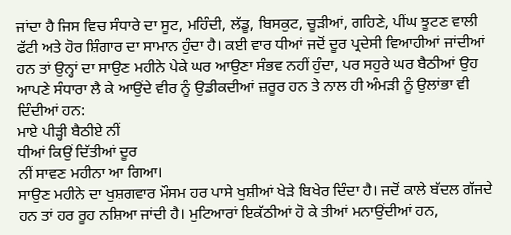ਜਾਂਦਾ ਹੈ ਜਿਸ ਵਿਚ ਸੰਧਾਰੇ ਦਾ ਸੂਟ, ਮਹਿੰਦੀ, ਲੱਡੂ, ਬਿਸਕੁਟ, ਚੂੜੀਆਂ, ਗਹਿਣੇ, ਪੀਂਘ ਝੂਟਣ ਵਾਲੀ ਫੱਟੀ ਅਤੇ ਹੋਰ ਸ਼ਿੰਗਾਰ ਦਾ ਸਾਮਾਨ ਹੁੰਦਾ ਹੈ। ਕਈ ਵਾਰ ਧੀਆਂ ਜਦੋਂ ਦੂਰ ਪ੍ਰਦੇਸੀ ਵਿਆਹੀਆਂ ਜਾਂਦੀਆਂ ਹਨ ਤਾਂ ਉਨ੍ਹਾਂ ਦਾ ਸਾਉਣ ਮਹੀਨੇ ਪੇਕੇ ਘਰ ਆਉਣਾ ਸੰਭਵ ਨਹੀਂ ਹੁੰਦਾ, ਪਰ ਸਹੁਰੇ ਘਰ ਬੈਠੀਆਂ ਉਹ ਆਪਣੇ ਸੰਧਾਰਾ ਲੈ ਕੇ ਆਉਂਦੇ ਵੀਰ ਨੂੰ ਉਡੀਕਦੀਆਂ ਜ਼ਰੂਰ ਹਨ ਤੇ ਨਾਲ ਹੀ ਅੰਮੜੀ ਨੂੰ ਉਲਾਂਭਾ ਵੀ ਦਿੰਦੀਆਂ ਹਨ:
ਮਾਏ ਪੀੜ੍ਹੀ ਬੈਠੀਏ ਨੀਂ
ਧੀਆਂ ਕਿਉਂ ਦਿੱਤੀਆਂ ਦੂਰ
ਨੀਂ ਸਾਵਣ ਮਹੀਨਾ ਆ ਗਿਆ।
ਸਾਉਣ ਮਹੀਨੇ ਦਾ ਖੁਸ਼ਗਵਾਰ ਮੌਸਮ ਹਰ ਪਾਸੇ ਖੁਸ਼ੀਆਂ ਖੇੜੇ ਬਿਖੇਰ ਦਿੰਦਾ ਹੈ। ਜਦੋਂ ਕਾਲੇ ਬੱਦਲ ਗੱਜਦੇ ਹਨ ਤਾਂ ਹਰ ਰੂਹ ਨਸ਼ਿਆ ਜਾਂਦੀ ਹੈ। ਮੁਟਿਆਰਾਂ ਇਕੱਠੀਆਂ ਹੋ ਕੇ ਤੀਆਂ ਮਨਾਉਂਦੀਆਂ ਹਨ,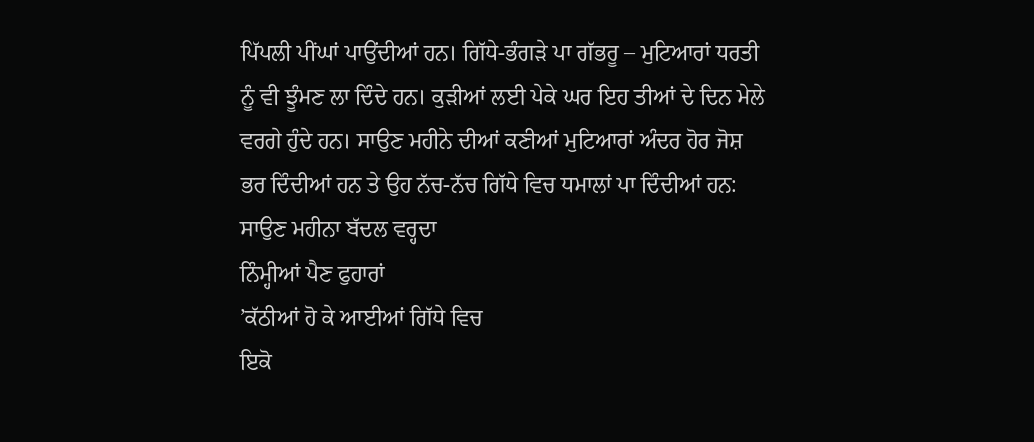ਪਿੱਪਲੀ ਪੀਂਘਾਂ ਪਾਉਂਦੀਆਂ ਹਨ। ਗਿੱਧੇ-ਭੰਗੜੇ ਪਾ ਗੱਭਰੂ – ਮੁਟਿਆਰਾਂ ਧਰਤੀ ਨੂੰ ਵੀ ਝੂੰਮਣ ਲਾ ਦਿੰਦੇ ਹਨ। ਕੁੜੀਆਂ ਲਈ ਪੇਕੇ ਘਰ ਇਹ ਤੀਆਂ ਦੇ ਦਿਨ ਮੇਲੇ ਵਰਗੇ ਹੁੰਦੇ ਹਨ। ਸਾਉਣ ਮਹੀਨੇ ਦੀਆਂ ਕਣੀਆਂ ਮੁਟਿਆਰਾਂ ਅੰਦਰ ਹੋਰ ਜੋਸ਼ ਭਰ ਦਿੰਦੀਆਂ ਹਨ ਤੇ ਉਹ ਨੱਚ-ਨੱਚ ਗਿੱਧੇ ਵਿਚ ਧਮਾਲਾਂ ਪਾ ਦਿੰਦੀਆਂ ਹਨ:
ਸਾਉਣ ਮਹੀਨਾ ਬੱਦਲ ਵਰ੍ਹਦਾ
ਨਿੰਮ੍ਹੀਆਂ ਪੈਣ ਫੁਹਾਰਾਂ
’ਕੱਠੀਆਂ ਹੋ ਕੇ ਆਈਆਂ ਗਿੱਧੇ ਵਿਚ
ਇਕੋ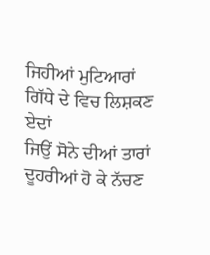ਜਿਹੀਆਂ ਮੁਟਿਆਰਾਂ
ਗਿੱਧੇ ਦੇ ਵਿਚ ਲਿਸ਼ਕਣ ਏਦਾਂ
ਜਿਉਂ ਸੋਨੇ ਦੀਆਂ ਤਾਰਾਂ
ਦੂਹਰੀਆਂ ਹੋ ਕੇ ਨੱਚਣ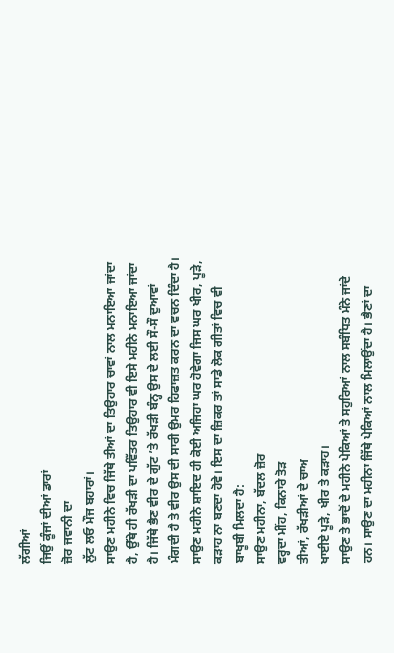ਲੱਗੀਆਂ
ਜਿਉਂ ਕੂੰਜਾਂ ਦੀਆਂ ਡਾਰਾਂ
ਜ਼ੋਰ ਜਵਾਨੀ ਦਾ
ਲੁੱਟ ਲਓ ਮੌਜ ਬਹਾਰਾਂ।
ਸਾਉਣ ਮਹੀਨੇ ਵਿਚ ਜਿੱਥੇ ਤੀਆਂ ਦਾ ਤਿਉਹਾਰ ਚਾਵਾਂ ਨਾਲ ਮਨਾਇਆ ਜਾਂਦਾ ਹੈ, ਉੱਥੇ ਹੀ ਰੱਖੜੀ ਦਾ ਪਵਿੱਤਰ ਤਿਉਹਾਰ ਵੀ ਇਸੇ ਮਹੀਨੇ ਮਨਾਇਆ ਜਾਂਦਾ ਹੈ। ਜਿੱਥੇ ਭੈਣ ਵੀਰ ਦੇ ਗੁੱਟ ’ਤੇ ਰੱਖੜੀ ਬੰਨ੍ਹ ਉਸ ਦੇ ਲਈ ਸੌ-ਸੌ ਦੁਆਵਾਂ ਮੰਗਦੀ ਹੈ ਤੇ ਵੀਰ ਉਸ ਦੀ ਸਾਰੀ ਉਮਰ ਹਿਫਾਜ਼ਤ ਕਰਨ ਦਾ ਵਚਨ ਦਿੰਦਾ ਹੈ। ਸਾਉਣ ਮਹੀਨੇ ਸ਼ਾਇਦ ਹੀ ਕੋਈ ਅਜਿਹਾ ਘਰ ਹੋਵੇਗਾ ਜਿਸ ਘਰ ਖੀਰ, ਪੂੜੇ, ਕੜਾਹ ਨਾ ਬਣਦਾ ਹੋਵੇ। ਇਸ ਦਾ ਜ਼ਿਕਰ ਤਾਂ ਸਾਡੇ ਲੋਕ ਗੀਤਾਂ ਵਿਚ ਵੀ ਬਾਖੂਬੀ ਮਿਲਦਾ ਹੈ:
ਸਾਉਣ ਮਹੀਨਾ, ਬੱਦਲ ਜ਼ੋਰ
ਵਰ੍ਹਦਾ ਮੀਂਹ, ਕਿਨਾਰੇ ਤੋੜ
ਤੀਆਂ, ਰੱਖੜੀਆਂ ਦੇ ਚਾਅ
ਖਾਈਏ ਪੂੜੇ, ਖੀਰ ਤੇ ਕੜਾਹ।
ਸਾਉਣ ਤੇ ਭਾਦੋਂ ਦੇ ਮਹੀਨੇ ਪੇਕਿਆਂ ਤੇ ਸਹੁਰਿਆਂ ਨਾਲ ਸਬੰਧਿਤ ਮੰਨੇ ਜਾਂਦੇ ਹਨ। ਸਾਉਣ ਦਾ ਮਹੀਨਾ ਜਿੱਥੇ ਪੇਕਿਆਂ ਨਾਲ ਮਿਲਾਉਂਦਾ ਹੈ। ਭੈਣਾਂ ਦਾ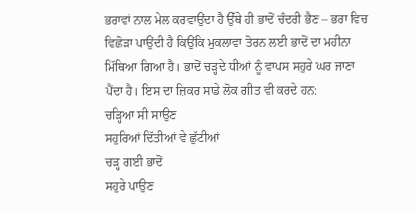ਭਰਾਵਾਂ ਨਾਲ ਮੇਲ ਕਰਵਾਉਂਦਾ ਹੈ ਉੱਥੇ ਹੀ ਭਾਦੋਂ ਚੰਦਰੀ ਭੈਣ – ਭਰਾ ਵਿਚ ਵਿਛੋੜਾ ਪਾਉਂਦੀ ਹੈ ਕਿਉਂਕਿ ਮੁਕਲਾਵਾ ਤੋਰਨ ਲਈ ਭਾਦੋਂ ਦਾ ਮਹੀਨਾ ਮਿੱਥਿਆ ਗਿਆ ਹੈ। ਭਾਦੋਂ ਚੜ੍ਹਦੇ ਧੀਆਂ ਨੂੰ ਵਾਪਸ ਸਹੁਰੇ ਘਰ ਜਾਣਾ ਪੈਂਦਾ ਹੈ। ਇਸ ਦਾ ਜ਼ਿਕਰ ਸਾਡੇ ਲੋਕ ਗੀਤ ਵੀ ਕਰਦੇ ਹਨ:
ਚੜ੍ਹਿਆ ਸੀ ਸਾਉਣ
ਸਹੁਰਿਆਂ ਦਿੱਤੀਆਂ ਵੇ ਛੁੱਟੀਆਂ
ਚੜ੍ਹ ਗਈ ਭਾਦੋਂ
ਸਹੁਰੇ ਪਾਉਣ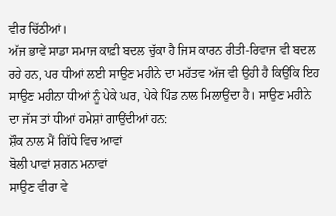ਵੀਰ ਚਿੱਠੀਆਂ।
ਅੱਜ ਭਾਵੇਂ ਸਾਡਾ ਸਮਾਜ ਕਾਫ਼ੀ ਬਦਲ ਚੁੱਕਾ ਹੈ ਜਿਸ ਕਾਰਨ ਰੀਤੀ-ਰਿਵਾਜ ਵੀ ਬਦਲ ਰਹੇ ਹਨ, ਪਰ ਧੀਆਂ ਲਈ ਸਾਉਣ ਮਹੀਨੇ ਦਾ ਮਹੱਤਵ ਅੱਜ ਵੀ ਉਹੀ ਹੈ ਕਿਉਂਕਿ ਇਹ ਸਾਉਣ ਮਹੀਨਾ ਧੀਆਂ ਨੂੰ ਪੇਕੇ ਘਰ, ਪੇਕੇ ਪਿੰਡ ਨਾਲ ਮਿਲਾਉਂਦਾ ਹੈ। ਸਾਉਣ ਮਹੀਨੇ ਦਾ ਜੱਸ ਤਾਂ ਧੀਆਂ ਹਮੇਸ਼ਾਂ ਗਾਉਂਦੀਆਂ ਹਨ:
ਸ਼ੌਕ ਨਾਲ ਮੈਂ ਗਿੱਧੇ ਵਿਚ ਆਵਾਂ
ਬੋਲੀ ਪਾਵਾਂ ਸ਼ਗਨ ਮਨਾਵਾਂ
ਸਾਉਣ ਵੀਰਾ ਵੇ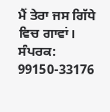ਮੈਂ ਤੇਰਾ ਜਸ ਗਿੱਧੇ ਵਿਚ ਗਾਵਾਂ।
ਸੰਪਰਕ: 99150-33176